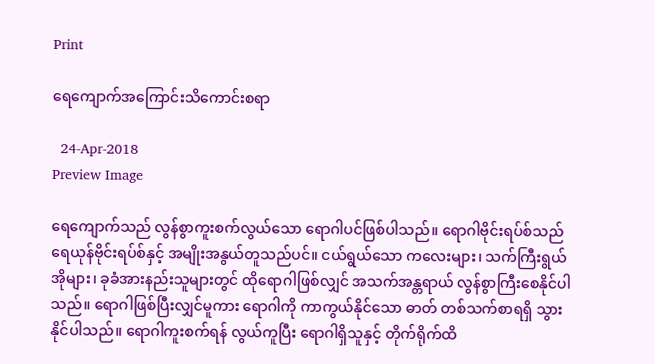Print

ရေကျောက်အကြောင်းသိကောင်းစရာ

  24-Apr-2018
Preview Image

ရေကျောက်သည် လွန်စွာကူးစက်လွယ်သော ရောဂါပင်ဖြစ်ပါသည်။ ရောဂါဗိုင်းရပ်စ်သည် ရေယုန်ဗိုင်းရပ်စ်နှင့် အမျိုးအနွယ်တူသည်ပင်။ ငယ်ရွယ်သော ကလေးများ၊ သက်ကြီးရွယ်အိုများ၊ ခုခံအားနည်းသူများတွင် ထိုရောဂါဖြစ်လျှင် အသက်အန္တရာယ် လွန်စွာကြီးစေနိုင်ပါသည်။ ရောဂါဖြစ်ပြီးလျှင်မူကား ရောဂါကို ကာကွယ်နိုင်သော ဓာတ် တစ်သက်စာရရှိ သွားနိုင်ပါသည်။ ရောဂါကူးစက်ရန် လွယ်ကူပြီး ရောဂါရှိသူနှင့် တိုက်ရိုက်ထိ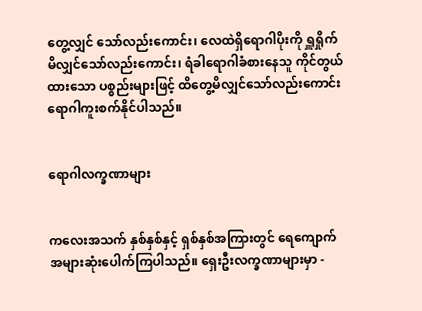တွေ့လျှင် သော်လည်းကောင်း၊ လေထဲရှိရောဂါပိုးကို ရှူရှိုက်မိလျှင်သော်လည်းကောင်း၊ ရံခါရောဂါခံစားနေသူ ကိုင်တွယ်ထားသော ပစ္စည်းများဖြင့် ထိတွေ့မိလျှင်သော်လည်းကောင်း ရောဂါကူးစက်နိုင်ပါသည်။


ရောဂါလက္ခဏာများ


ကလေးအသက် နှစ်နှစ်နှင့် ရှစ်နှစ်အကြားတွင် ရေကျောက်အများဆုံးပေါက်ကြပါသည်။ ရှေးဦးလက္ခဏာများမှာ -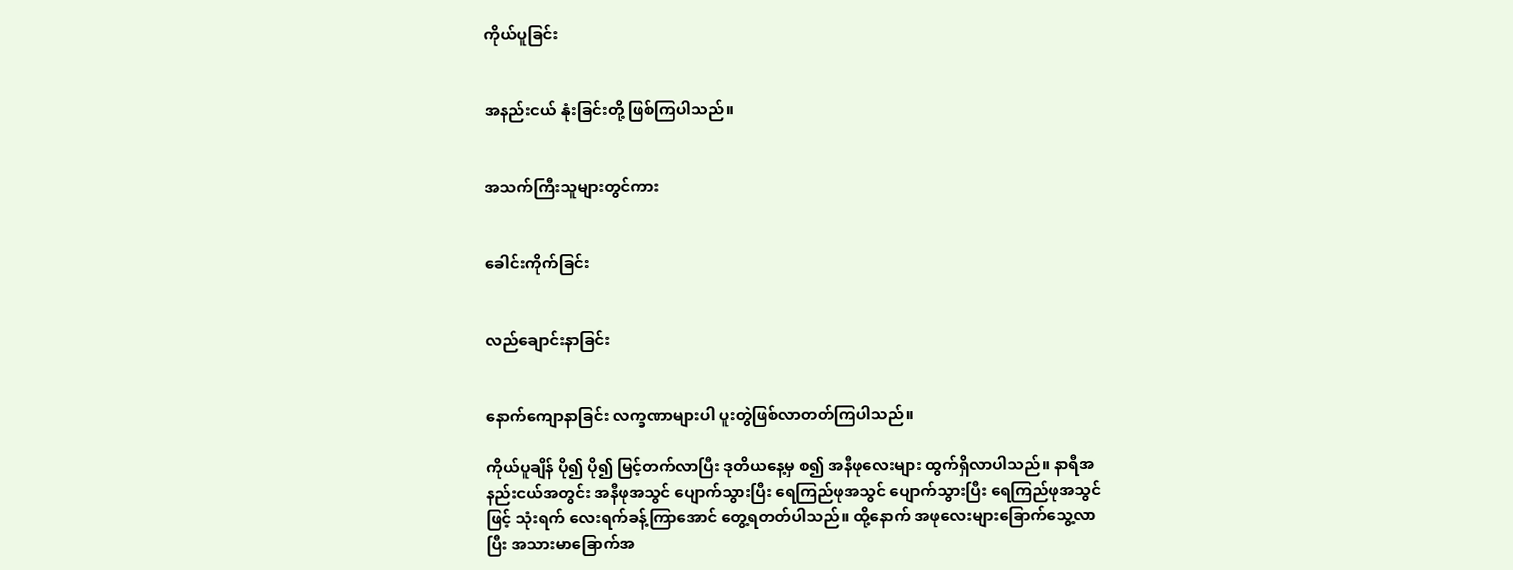ကိုယ်ပူခြင်း


အနည်းငယ် နုံးခြင်းတို့ ဖြစ်ကြပါသည်။


အသက်ကြီးသူများတွင်ကား


ခေါင်းကိုက်ခြင်း


လည်ချောင်းနာခြင်း


နောက်ကျောနာခြင်း လက္ခဏာများပါ ပူးတွဲဖြစ်လာတတ်ကြပါသည်။

ကိုယ်ပူချိန် ပို၍ ပို၍ မြင့်တက်လာပြီး ဒုတိယနေ့မှ စ၍ အနီဖုလေးများ ထွက်ရှိလာပါသည်။ နာရီအနည်းငယ်အတွင်း အနီဖုအသွင် ပျောက်သွားပြီး ရေကြည်ဖုအသွင် ပျောက်သွားပြီး ရေကြည်ဖုအသွင်ဖြင့် သုံးရက် လေးရက်ခန့်ကြာအောင် တွေ့ရတတ်ပါသည်။ ထို့နောက် အဖုလေးများခြောက်သွေ့လာပြီး အသားမာခြောက်အ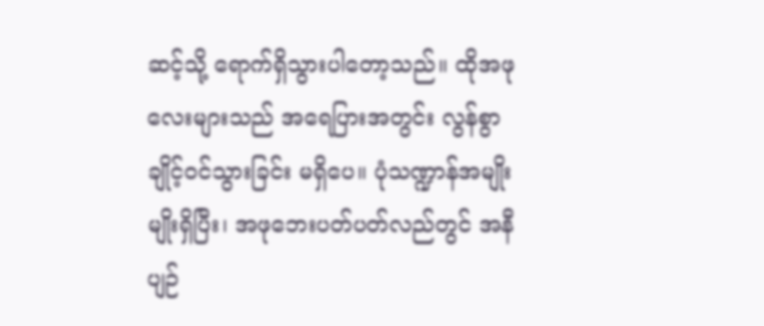ဆင့်သို့ ရောက်ရှိသွားပါတော့သည်။ ထိုအဖုလေးများသည် အရေပြားအတွင်း လွန်စွာချိုင့်ဝင်သွားခြင်း မရှိပေ။ ပုံသဏ္ဍာန်အမျိုးမျိုးရှိပြီး၊ အဖုဘေးပတ်ပတ်လည်တွင် အနီပျဉ်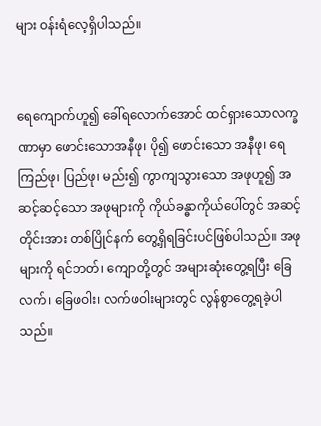များ ဝန်းရံလေ့ရှိပါသည်။


ရေကျောက်ဟူ၍ ခေါ်ရလောက်အောင် ထင်ရှားသောလက္ခဏာမှာ ဖောင်းသောအနီဖု၊ ပို၍ ဖောင်းသော အနီဖု၊ ရေကြည်ဖု၊ ပြည်ဖု၊ မည်း၍ ကွာကျသွားသော အဖုဟူ၍ အဆင့်ဆင့်သော အဖုများကို ကိုယ်ခန္ဓာကိုယ်ပေါ်တွင် အဆင့်တိုင်းအား တစ်ပြိုင်နက် တွေ့ရှိရခြင်းပင်ဖြစ်ပါသည်။ အဖုများကို ရင်ဘတ်၊ ကျောတို့တွင် အများဆုံးတွေ့ရပြီး ခြေလက်၊ ခြေဖဝါး၊ လက်ဖဝါးများတွင် လွန်စွာတွေ့ရခဲ့ပါသည်။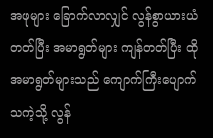အဖုများ ခြောက်လာလျှင် လွန်စွာယားယံတတ်ပြီး အမာရွတ်များ ကျန်တတ်ပြီး ထိုအမာရွတ်များသည် ကျောက်ကြီးပျောက်သကဲ့သို့ လွန်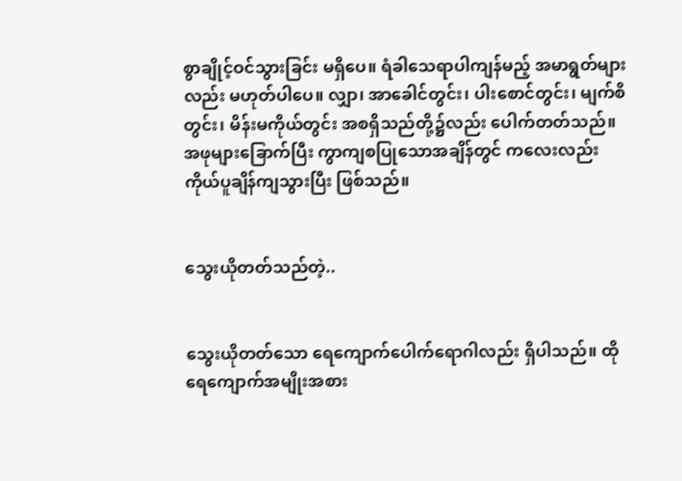စွာချိုင့်ဝင်သွားခြင်း မရှိပေ။ ရံခါသေရာပါကျန်မည့် အမာရွတ်များလည်း မဟုတ်ပါပေ။ လျှာ၊ အာခေါင်တွင်း၊ ပါးစောင်တွင်း၊ မျက်စိတွင်း၊ မိန်းမကိုယ်တွင်း အစရှိသည်တို့၌လည်း ပေါက်တတ်သည်။ အဖုများခြောက်ပြီး ကွာကျစပြုသောအချိန်တွင် ကလေးလည်း ကိုယ်ပူချိန်ကျသွားပြီး ဖြစ်သည်။


သွေးယိုတတ်သည်တဲ့..


သွေးယိုတတ်သော ရေကျောက်ပေါက်ရောဂါလည်း ရှိပါသည်။ ထိုရေကျောက်အမျိုးအစား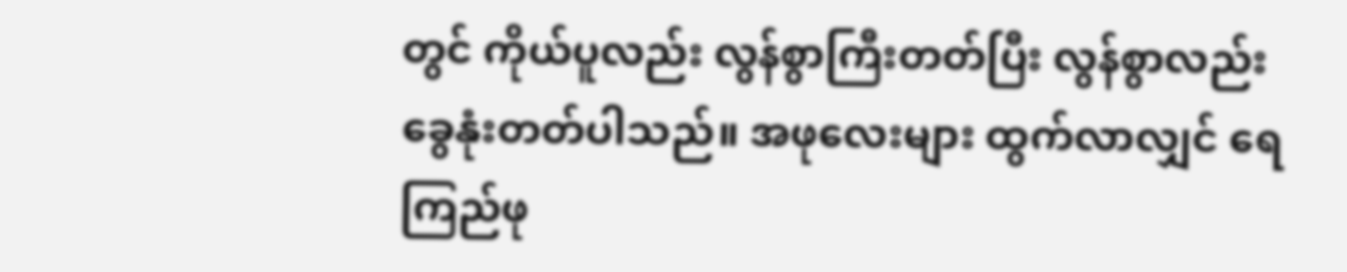တွင် ကိုယ်ပူလည်း လွန်စွာကြီးတတ်ပြီး လွန်စွာလည်း ခွေနုံးတတ်ပါသည်။ အဖုလေးများ ထွက်လာလျှင် ရေကြည်ဖု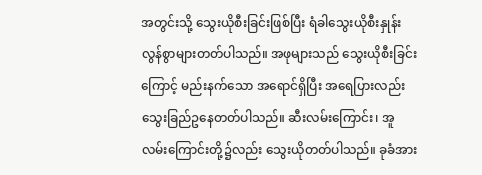အတွင်းသို့ သွေးယိုစီးခြင်းဖြစ်ပြီး ရံခါသွေးယိုစီးနှုန်း လွန်စွာများတတ်ပါသည်။ အဖုများသည် သွေးယိုစီးခြင်းကြောင့် မည်းနက်သော အရောင်ရှိပြီး အရေပြားလည်း သွေးခြည်ဥနေတတ်ပါသည်။ ဆီးလမ်းကြောင်း၊ အူလမ်းကြောင်းတို့၌လည်း သွေးယိုတတ်ပါသည်။ ခုခံအား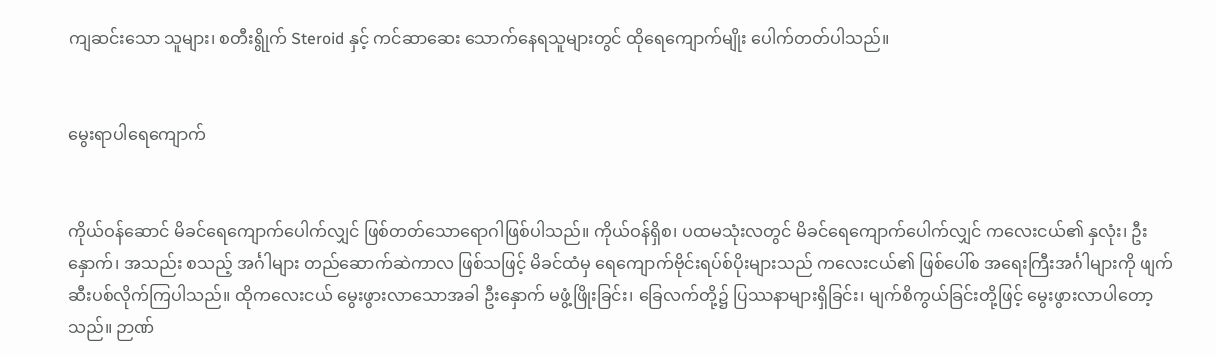ကျဆင်းသော သူများ၊ စတီးရွိုက် Steroid နှင့် ကင်ဆာဆေး သောက်နေရသူများတွင် ထိုရေကျောက်မျိုး ပေါက်တတ်ပါသည်။


မွေးရာပါရေကျောက်


ကိုယ်ဝန်ဆောင် မိခင်ရေကျောက်ပေါက်လျှင် ဖြစ်တတ်သောရောဂါဖြစ်ပါသည်။ ကိုယ်ဝန်ရှိစ၊ ပထမသုံးလတွင် မိခင်ရေကျောက်ပေါက်လျှင် ကလေးငယ်၏ နှလုံး၊ ဦးနှောက်၊ အသည်း စသည့် အင်္ဂါများ တည်ဆောက်ဆဲကာလ ဖြစ်သဖြင့် မိခင်ထံမှ ရေကျောက်ဗိုင်းရပ်စ်ပိုးများသည် ကလေးငယ်၏ ဖြစ်ပေါ်စ အရေးကြီးအင်္ဂါများကို ဖျက်ဆီးပစ်လိုက်ကြပါသည်။ ထိုကလေးငယ် မွေးဖွားလာသောအခါ ဦးနှောက် မဖွံ့ဖြိုးခြင်း၊ ခြေလက်တို့၌ ပြဿနာများရှိခြင်း၊ မျက်စိကွယ်ခြင်းတို့ဖြင့် မွေးဖွားလာပါတော့သည်။ ဉာဏ်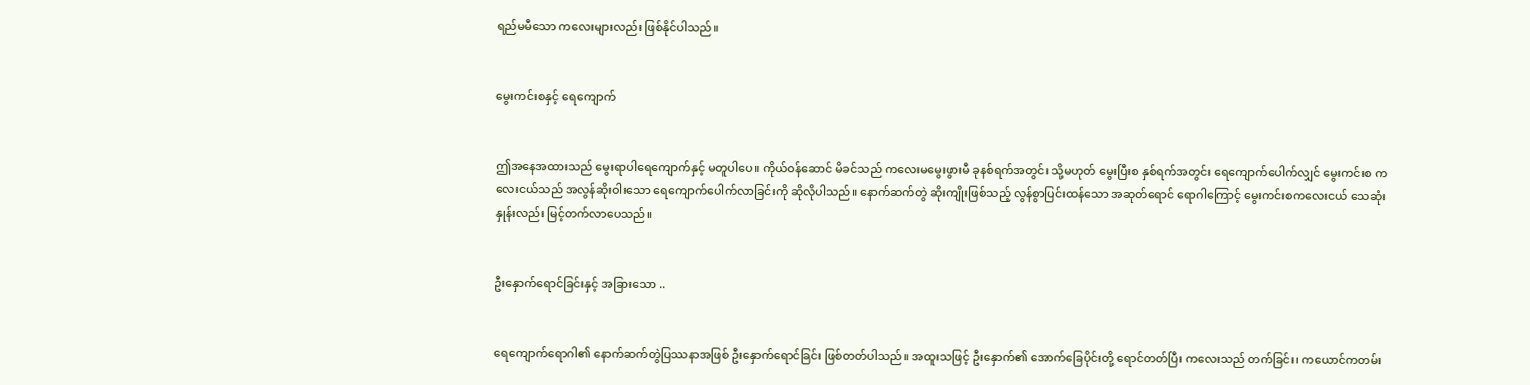ရည်မမီသော ကလေးများလည်း ဖြစ်နိုင်ပါသည်။


မွေးကင်းစနှင့် ရေကျောက်


ဤအနေအထားသည် မွေးရာပါရေကျောက်နှင့် မတူပါပေ။ ကိုယ်ဝန်ဆောင် မိခင်သည် ကလေးမမွေးဖွားမီ ခုနစ်ရက်အတွင်း သို့မဟုတ် မွေးပြီးစ နှစ်ရက်အတွင်း ရေကျောက်ပေါက်လျှင် မွေးကင်းစ ကလေးငယ်သည် အလွန်ဆိုးဝါးသော ရေကျောက်ပေါက်လာခြင်းကို ဆိုလိုပါသည်။ နောက်ဆက်တွဲ ဆိုးကျိုးဖြစ်သည့် လွန်စွာပြင်းထန်သော အဆုတ်ရောင် ရောဂါကြောင့် မွေးကင်းစကလေးငယ် သေဆုံးနှုန်းလည်း မြင့်တက်လာပေသည်။


ဦးနှောက်ရောင်ခြင်းနှင့် အခြားသော ..


ရေကျောက်ရောဂါ၏ နောက်ဆက်တွဲပြဿနာအဖြစ် ဦးနှောက်ရောင်ခြင်း ဖြစ်တတ်ပါသည်။ အထူးသဖြင့် ဦးနှောက်၏ အောက်ခြေပိုင်းတို့ ရောင်တတ်ပြီး ကလေးသည် တက်ခြင်း၊ ကယောင်ကတမ်း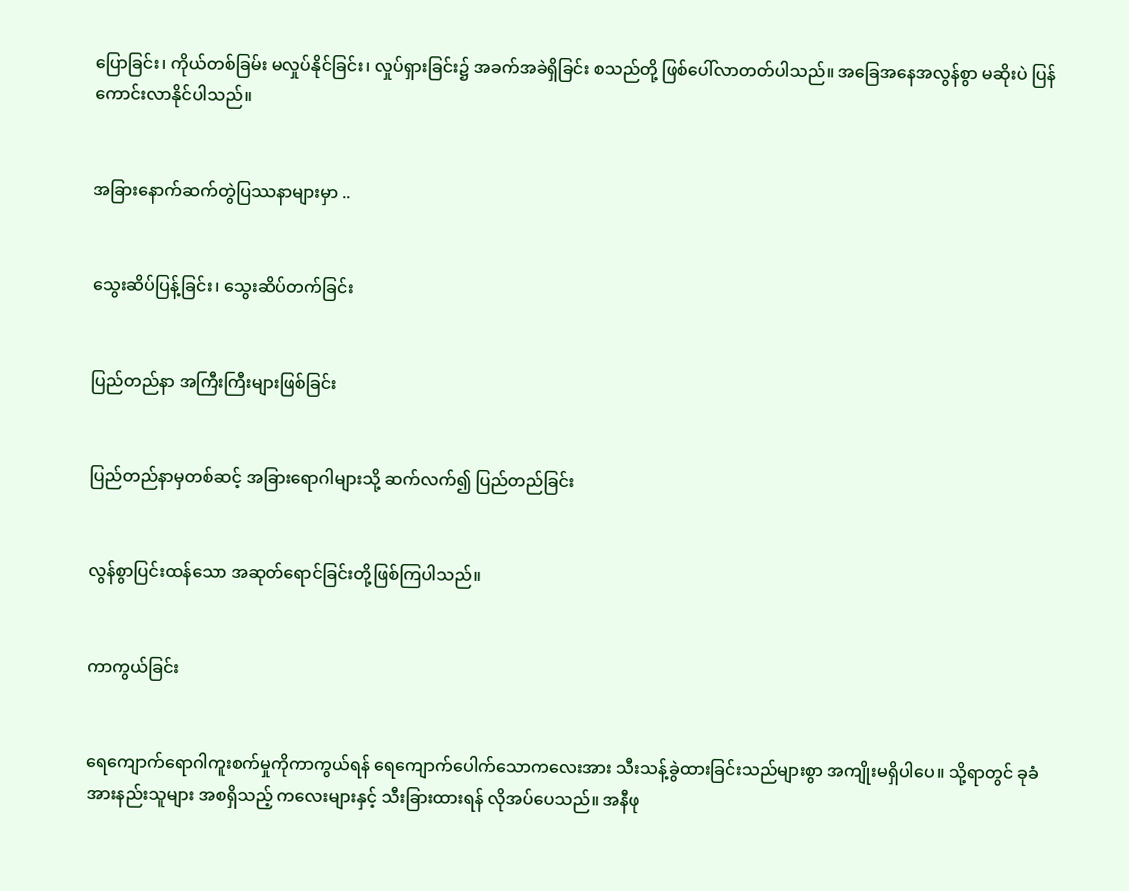ပြောခြင်း၊ ကိုယ်တစ်ခြမ်း မလှုပ်နိုင်ခြင်း၊ လှုပ်ရှားခြင်း၌ အခက်အခဲရှိခြင်း စသည်တို့ ဖြစ်ပေါ်လာတတ်ပါသည်။ အခြေအနေအလွန်စွာ မဆိုးပဲ ပြန်ကောင်းလာနိုင်ပါသည်။


အခြားနောက်ဆက်တွဲပြဿနာများမှာ ..


သွေးဆိပ်ပြန့်ခြင်း၊ သွေးဆိပ်တက်ခြင်း


ပြည်တည်နာ အကြီးကြီးများဖြစ်ခြင်း


ပြည်တည်နာမှတစ်ဆင့် အခြားရောဂါများသို့ ဆက်လက်၍ ပြည်တည်ခြင်း


လွန်စွာပြင်းထန်သော အဆုတ်ရောင်ခြင်းတို့ဖြစ်ကြပါသည်။


ကာကွယ်ခြင်း


ရေကျောက်ရောဂါကူးစက်မှုကိုကာကွယ်ရန် ရေကျောက်ပေါက်သောကလေးအား သီးသန့်ခွဲထားခြင်းသည်များစွာ အကျိုးမရှိပါပေ။ သို့ရာတွင် ခုခံအားနည်းသူများ အစရှိသည့် ကလေးများနှင့် သီးခြားထားရန် လိုအပ်ပေသည်။ အနီဖု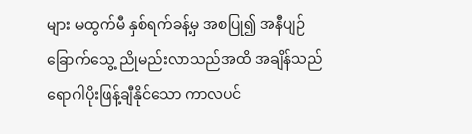များ မထွက်မီ နှစ်ရက်ခန့်မှ အစပြု၍ အနီပျဉ် ခြောက်သွေ့ ညိုမည်းလာသည်အထိ အချိန်သည် ရောဂါပိုးဖြန့်ချီနိုင်သော ကာလပင်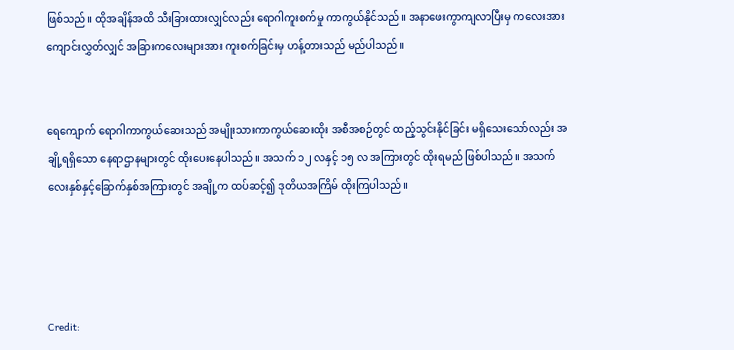ဖြစ်သည်။ ထိုအချိန်အထိ သီးခြားထားလျှင်လည်း ရောဂါကူးစက်မှု ကာကွယ်နိုင်သည်။ အနာဖေးကွာကျလာပြီးမှ ကလေးအား ကျောင်းလွှတ်လျှင် အခြားကလေးများအား ကူးစက်ခြင်းမှ ဟန့်တားသည် မည်ပါသည်။


ရေကျောက် ရောဂါကာကွယ်ဆေးသည် အမျိုးသားကာကွယ်ဆေးထိုး အစီအစဉ်တွင် ထည့်သွင်းနိုင်ခြင်း မရှိသေးသော်လည်း အချို့ရရှိသော နေရာဌာနများတွင် ထိုးပေးနေပါသည်။ အသက် ၁၂ လနှင့် ၁၅ လ အကြားတွင် ထိုးရမည် ဖြစ်ပါသည်။ အသက် လေးနှစ်နှင့်ခြောက်နှစ်အကြားတွင် အချို့က ထပ်ဆင့်၍ ဒုတိယအကြိမ် ထိုးကြပါသည်။




Credit: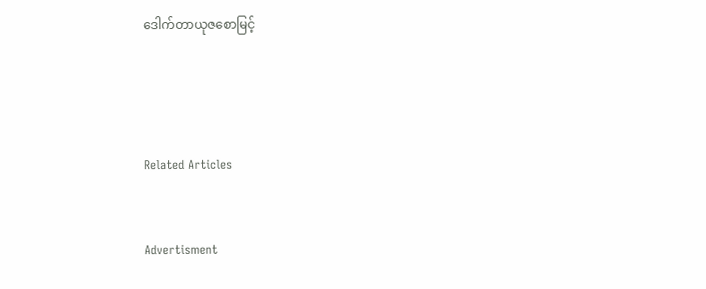ဒေါက်တာယုဇစောမြင့်




Related Articles


Advertisment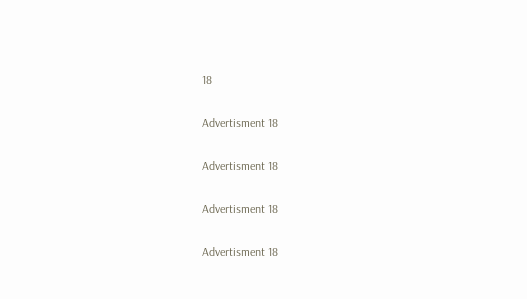18

Advertisment 18

Advertisment 18

Advertisment 18

Advertisment 18